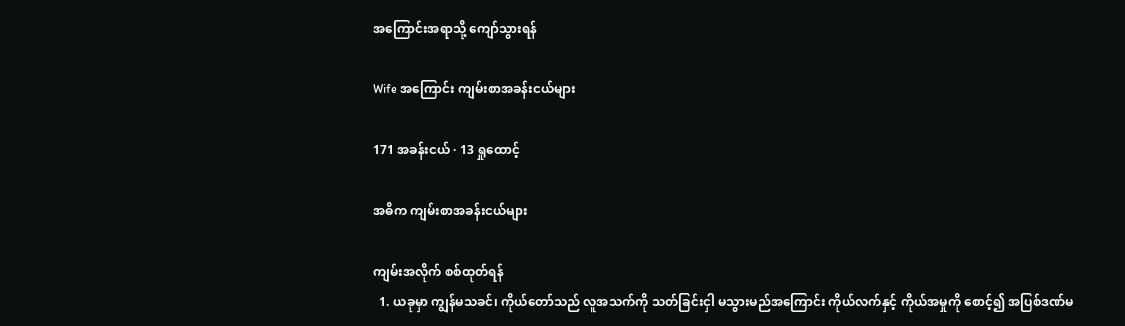အကြောင်းအရာသို့ ကျော်သွားရန်

Wife အကြောင်း ကျမ်းစာအခန်းငယ်များ

171 အခန်းငယ် · 13 ရှုထောင့်

အဓိက ကျမ်းစာအခန်းငယ်များ

ကျမ်းအလိုက် စစ်ထုတ်ရန်
  1. ယခုမှာ ကျွန်မသခင်၊ ကိုယ်တော်သည် လူအသက်ကို သတ်ခြင်းငှါ မသွားမည်အကြောင်း ကိုယ်လက်နှင့် ကိုယ်အမှုကို စောင့်၍ အပြစ်ဒဏ်မ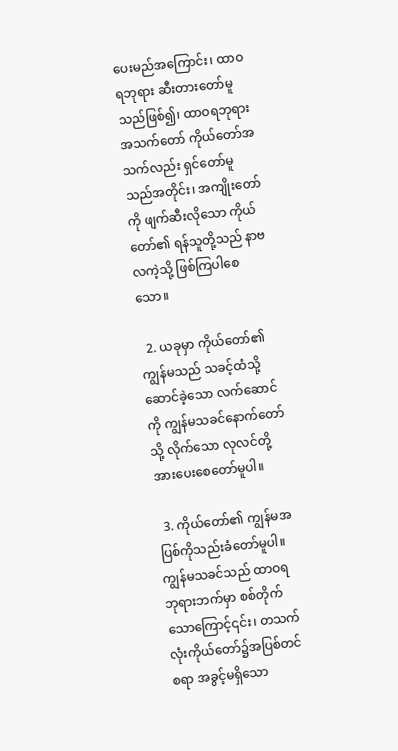ပေးမည်အကြောင်း၊ ထာဝရဘုရား ဆီးတားတော်မူသည်ဖြစ်၍၊ ထာဝရဘုရား အသက်တော် ကိုယ်တော်အသက်လည်း ရှင်တော်မူသည်အတိုင်း၊ အကျိုးတော်ကို ဖျက်ဆီးလိုသော ကိုယ်တော်၏ ရန်သူတို့သည် နာဗလကဲ့သို့ ဖြစ်ကြပါစေသော။

  2. ယခုမှာ ကိုယ်တော်၏ ကျွန်မသည် သခင့်ထံသို့ ဆောင်ခဲ့သော လက်ဆောင်ကို ကျွန်မသခင်နောက်တော်သို့ လိုက်သော လုလင်တို့ အားပေးစေတော်မူပါ။

  3. ကိုယ်တော်၏ ကျွန်မအပြစ်ကိုသည်းခံတော်မူပါ။ ကျွန်မသခင်သည် ထာဝရဘုရားဘက်မှာ စစ်တိုက်သောကြောင့်၎င်း၊ တသက်လုံးကိုယ်တော်၌အပြစ်တင်စရာ အခွင့်မရှိသော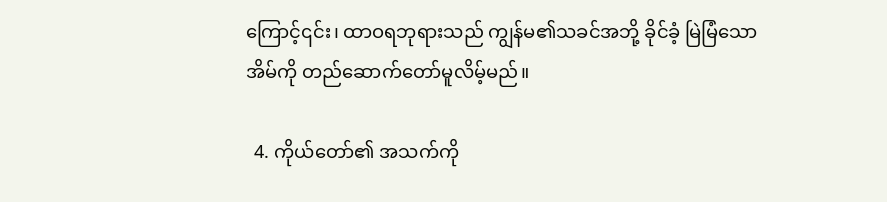ကြောင့်၎င်း၊ ထာဝရဘုရားသည် ကျွန်မ၏သခင်အဘို့ ခိုင်ခံ့ မြဲမြံသော အိမ်ကို တည်ဆောက်တော်မူလိမ့်မည်။

  4. ကိုယ်တော်၏ အသက်ကို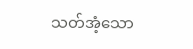သတ်အံ့သော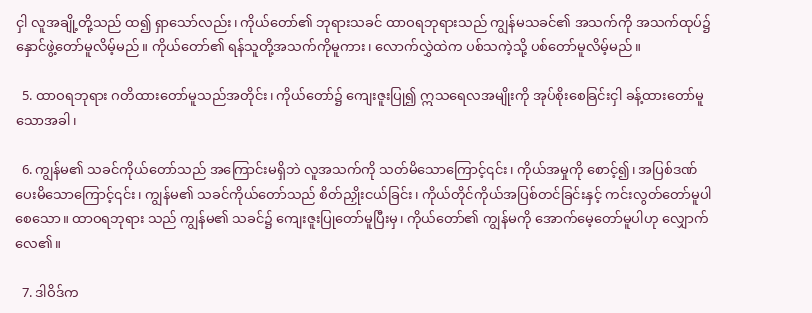ငှါ လူအချို့တို့သည် ထ၍ ရှာသော်လည်း၊ ကိုယ်တော်၏ ဘုရားသခင် ထာဝရဘုရားသည် ကျွန်မသခင်၏ အသက်ကို အသက်ထုပ်၌ နှောင်ဖွဲ့တော်မူလိမ့်မည်။ ကိုယ်တော်၏ ရန်သူတို့အသက်ကိုမူကား၊ လောက်လွှဲထဲက ပစ်သကဲ့သို့ ပစ်တော်မူလိမ့်မည်။

  5. ထာဝရဘုရား ဂတိထားတော်မူသည်အတိုင်း၊ ကိုယ်တော်၌ ကျေးဇူးပြု၍ ဣသရေလအမျိုးကို အုပ်စိုးစေခြင်းငှါ ခန့်ထားတော်မူသောအခါ၊

  6. ကျွန်မ၏ သခင်ကိုယ်တော်သည် အကြောင်းမရှိဘဲ လူအသက်ကို သတ်မိသောကြောင့်၎င်း၊ ကိုယ်အမှုကို စောင့်၍၊ အပြစ်ဒဏ်ပေးမိသောကြောင့်၎င်း၊ ကျွန်မ၏ သခင်ကိုယ်တော်သည် စိတ်ညှိုးငယ်ခြင်း၊ ကိုယ်တိုင်ကိုယ်အပြစ်တင်ခြင်းနှင့် ကင်းလွတ်တော်မူပါစေသော။ ထာဝရဘုရား သည် ကျွန်မ၏ သခင်၌ ကျေးဇူးပြုတော်မူပြီးမှ၊ ကိုယ်တော်၏ ကျွန်မကို အောက်မေ့တော်မူပါဟု လျှောက်လေ၏။

  7. ဒါဝိဒ်က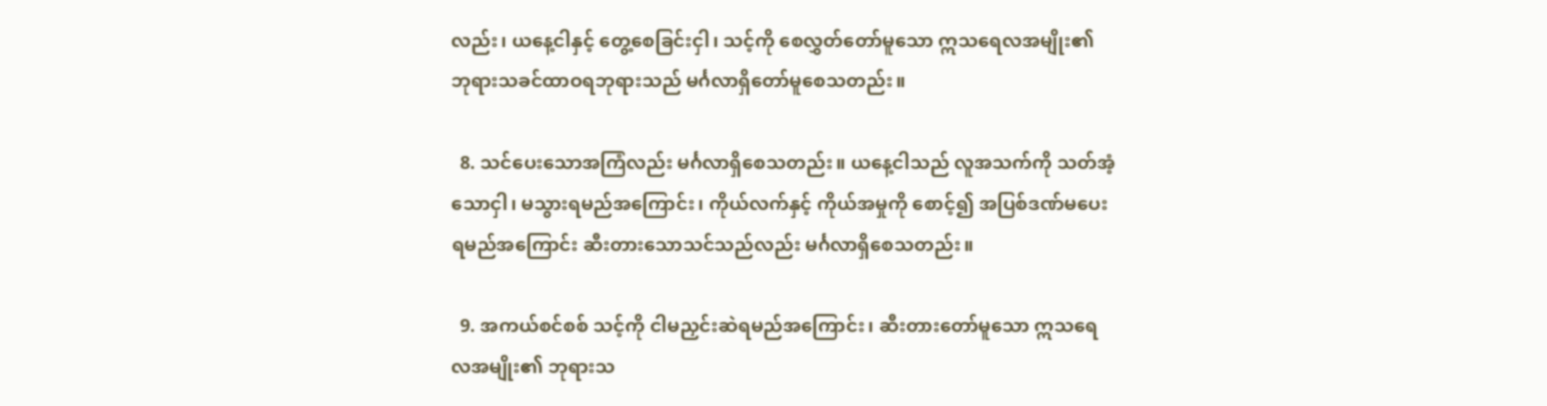လည်း၊ ယနေ့ငါနှင့် တွေ့စေခြင်းငှါ၊ သင့်ကို စေလွှတ်တော်မူသော ဣသရေလအမျိုး၏ ဘုရားသခင်ထာဝရဘုရားသည် မင်္ဂလာရှိတော်မူစေသတည်း။

  8. သင်ပေးသောအကြံလည်း မင်္ဂလာရှိစေသတည်း။ ယနေ့ငါသည် လူအသက်ကို သတ်အံ့သောငှါ၊ မသွားရမည်အကြောင်း၊ ကိုယ်လက်နှင့် ကိုယ်အမှုကို စောင့်၍ အပြစ်ဒဏ်မပေးရမည်အကြောင်း ဆီးတားသောသင်သည်လည်း မင်္ဂလာရှိစေသတည်း။

  9. အကယ်စင်စစ် သင့်ကို ငါမညှင်းဆဲရမည်အကြောင်း၊ ဆီးတားတော်မူသော ဣသရေလအမျိုး၏ ဘုရားသ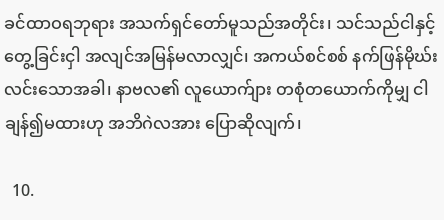ခင်ထာဝရဘုရား အသက်ရှင်တော်မူသည်အတိုင်း၊ သင်သည်ငါနှင့် တွေ့ခြင်းငှါ အလျင်အမြန်မလာလျှင်၊ အကယ်စင်စစ် နက်ဖြန်မိုဃ်းလင်းသောအခါ၊ နာဗလ၏ လူယောက်ျား တစုံတယောက်ကိုမျှ ငါချန်၍မထားဟု အဘိဂဲလအား ပြောဆိုလျက်၊

  10.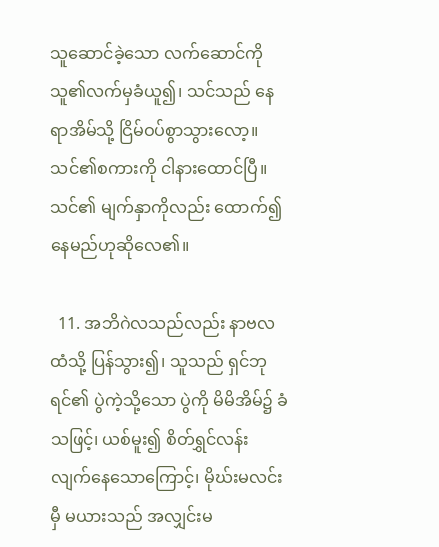သူဆောင်ခဲ့သော လက်ဆောင်ကို သူ၏လက်မှခံယူ၍၊ သင်သည် နေရာအိမ်သို့ ငြိမ်ဝပ်စွာသွားလော့။ သင်၏စကားကို ငါနားထောင်ပြီ။ သင်၏ မျက်နှာကိုလည်း ထောက်၍ နေမည်ဟုဆိုလေ၏။

  11. အဘိဂဲလသည်လည်း နာဗလထံသို့ ပြန်သွား၍၊ သူသည် ရှင်ဘုရင်၏ ပွဲကဲ့သို့သော ပွဲကို မိမိအိမ်၌ ခံသဖြင့်၊ ယစ်မူး၍ စိတ်ရွှင်လန်းလျက်နေသောကြောင့်၊ မိုဃ်းမလင်းမှီ မယားသည် အလျှင်းမ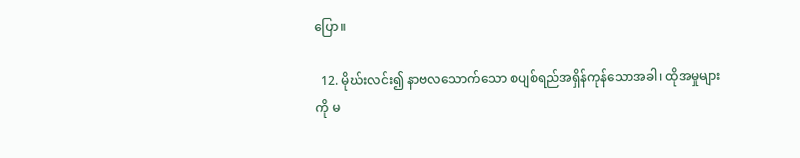ပြော။

  12. မိုဃ်းလင်း၍ နာဗလသောက်သော စပျစ်ရည်အရှိန်ကုန်သောအခါ၊ ထိုအမှုများကို မ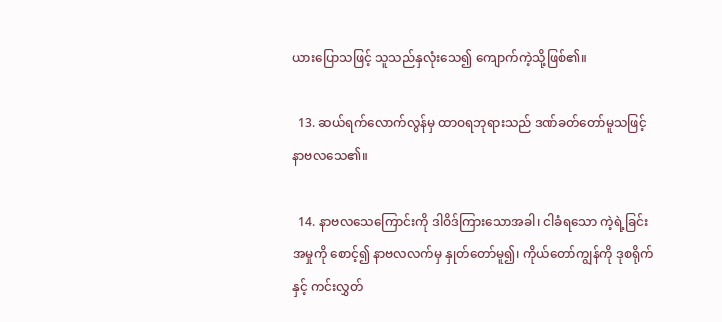ယားပြောသဖြင့် သူသည်နှလုံးသေ၍ ကျောက်ကဲ့သို့ဖြစ်၏။

  13. ဆယ်ရက်လောက်လွန်မှ ထာဝရဘုရားသည် ဒဏ်ခတ်တော်မူသဖြင့် နာဗလသေ၏။

  14. နာဗလသေကြောင်းကို ဒါဝိဒ်ကြားသောအခါ၊ ငါခံရသော ကဲ့ရဲ့ခြင်းအမှုကို စောင့်၍ နာဗလလက်မှ နှုတ်တော်မူ၍၊ ကိုယ်တော်ကျွန်ကို ဒုစရိုက်နှင့် ကင်းလွှတ်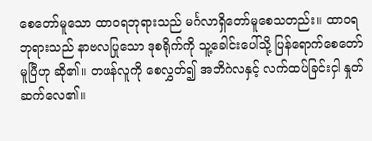စေတော်မူသော ထာဝရဘုရားသည် မင်္ဂလာရှိတော်မူစေသတည်း။ ထာဝရဘုရားသည် နာဗလပြုသော ဒုစရိုက်ကို သူ့ခေါင်းပေါ်သို့ ပြန်ရောက်စေတော်မူပြီဟု ဆို၏။ တဖန်လူကို စေလွှတ်၍ အဘိဂဲလနှင့် လက်ထပ်ခြင်းငှါ နှုတ်ဆက်လေ၏။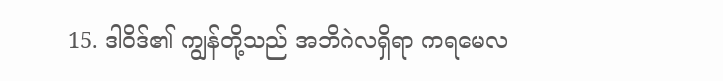15. ဒါဝိဒ်၏ ကျွန်တို့သည် အဘိဂဲလရှိရာ ကရမေလ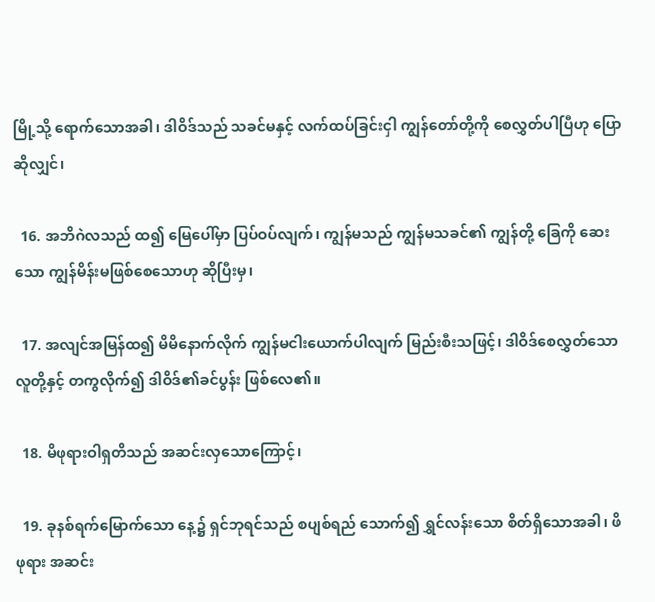မြို့သို့ ရောက်သောအခါ၊ ဒါဝိဒ်သည် သခင်မနှင့် လက်ထပ်ခြင်းငှါ ကျွန်တော်တို့ကို စေလွှတ်ပါပြီဟု ပြောဆိုလျှင်၊

  16. အဘိဂဲလသည် ထ၍ မြေပေါ်မှာ ပြပ်ဝပ်လျက်၊ ကျွန်မသည် ကျွန်မသခင်၏ ကျွန်တို့ ခြေကို ဆေးသော ကျွန်မိန်းမဖြစ်စေသောဟု ဆိုပြီးမှ၊

  17. အလျင်အမြန်ထ၍ မိမိနောက်လိုက် ကျွန်မငါးယောက်ပါလျက် မြည်းစီးသဖြင့်၊ ဒါဝိဒ်စေလွှတ်သော လူတို့နှင့် တကွလိုက်၍ ဒါဝိဒ်၏ခင်ပွန်း ဖြစ်လေ၏။

  18. မိဖုရားဝါရှတိသည် အဆင်းလှသောကြောင့်၊

  19. ခုနစ်ရက်မြောက်သော နေ့၌ ရှင်ဘုရင်သည် စပျစ်ရည် သောက်၍ ရွှင်လန်းသော စိတ်ရှိသောအခါ၊ ဖိဖုရား အဆင်း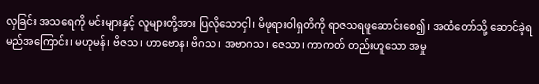လှခြင်း အသရေကို မင်းများနှင့် လူများတို့အား ပြလိုသောငှါ၊ မိဖုရားဝါရှတိကို ရာဇသရဖူဆောင်းစေ၍၊ အထံတော်သို့ ဆောင်ခဲ့ရမည်အကြောင်း၊ မဟုမန်၊ ဗိဇသ၊ ဟာဗောန၊ ဗိဂသ၊ အဗာဂသ၊ ဇေသာ၊ ကာကတ် တည်းဟူသော အမှု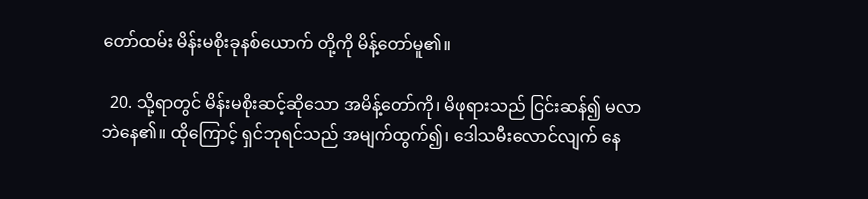တော်ထမ်း မိန်းမစိုးခုနစ်ယောက် တို့ကို မိန့်တော်မူ၏။

  20. သို့ရာတွင် မိန်းမစိုးဆင့်ဆိုသော အမိန့်တော်ကို၊ မိဖုရားသည် ငြင်းဆန်၍ မလာဘဲနေ၏။ ထိုကြောင့် ရှင်ဘုရင်သည် အမျက်ထွက်၍၊ ဒေါသမီးလောင်လျက် နေ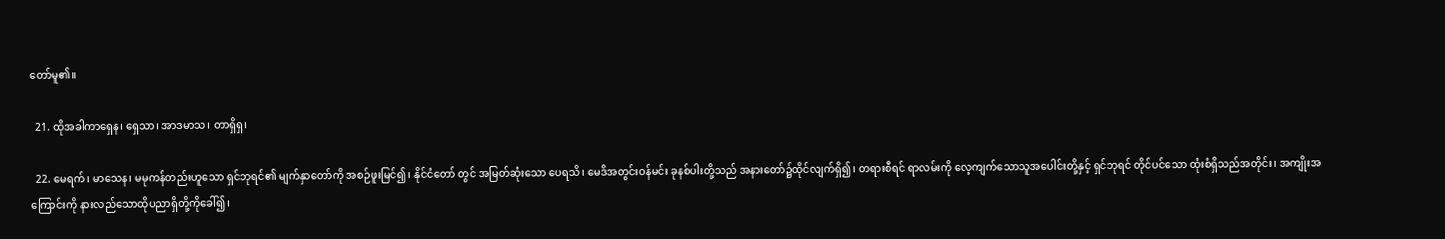တော်မူ၏။

  21. ထိုအခါကာရှေန၊ ရှေသာ၊ အာဒမာသ၊ တာရှိရှ၊

  22. မေရက်၊ မာသေန၊ မမုကန်တည်းဟူသော ရှင်ဘုရင်၏ မျက်နှာတော်ကို အစဉ်ဖူးမြင်၍၊ နိုင်ငံတော် တွင် အမြတ်ဆုံးသော ပေရသိ၊ မေဒိအတွင်းဝန်မင်း ခုနစ်ပါးတို့သည် အနားတော်၌ထိုင်လျက်ရှိ၍၊ တရားစီရင် ရာလမ်းကို လေ့ကျက်သောသူအပေါင်းတို့နှင့် ရှင်ဘုရင် တိုင်ပင်သော ထုံးစံရှိသည်အတိုင်း၊ အကျိုးအကြောင်းကို နားလည်သောထိုပညာရှိတို့ကိုခေါ်၍၊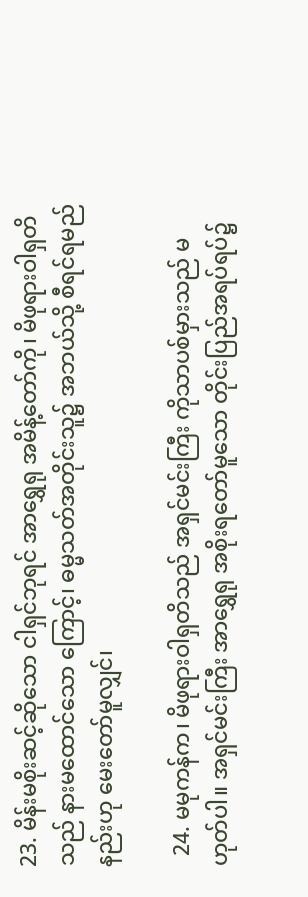23. မိန်းမစိုးဆင့်ဆိုသော ငါရှင်ဘုရင် အာရွှေရု အမိန့်တော်ကို၊ မိဖုရားဝါရှတိသည် နားမထောင်သော ကြောင့်၊ ဓမ္မသတ်အတိုင်းသူ၌ အဘယ်သို့ စီရင်ရမည် နည်းဟု မေးတော်မူလျှင်၊

  24. မမုကန်က၊ မိဖုရားဝါရှတိသည် အရှင်မင်းကြီး ကိုသာပစ်မှားသည် မဟုတ်ပါ။ အရှင်မင်းကြီး အာရွှေရု အစိုးရတော်မူသော တိုင်းပြည်အရပ်ရပ်၌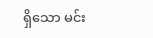ရှိသော မင်း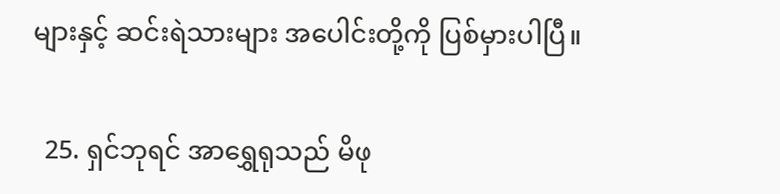များနှင့် ဆင်းရဲသားများ အပေါင်းတို့ကို ပြစ်မှားပါပြီ။

  25. ရှင်ဘုရင် အာရွှေရုသည် မိဖု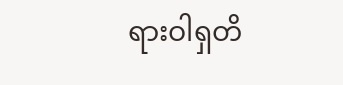ရားဝါရှတိ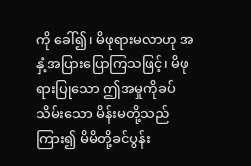ကို ခေါ်၍၊ မိဖုရားမလာဟု အနှံ့အပြားပြောကြသဖြင့်၊ မိဖုရားပြုသော ဤအမှုကိုခပ်သိမ်းသော မိန်းမတို့သည် ကြား၍ မိမိတို့ခင်ပွန်း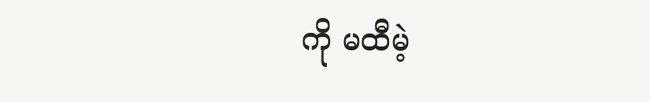ကို မထီမဲ့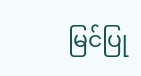မြင်ပြု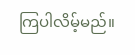ကြပါလိမ့်မည်။